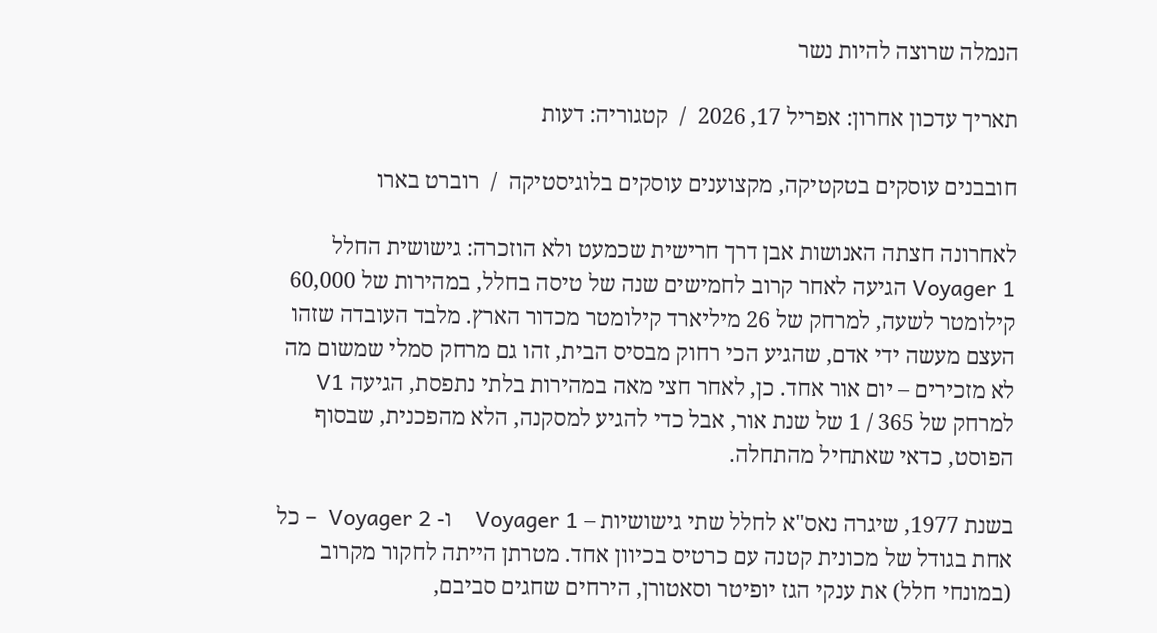הנמלה שרוצה להיות נשר

תאריך עדכון אחרון: אפריל 17, 2026  /  קטגוריה: דעות

חובבנים עוסקים בטקטיקה, מקצוענים עוסקים בלוגיסטיקה  /  רוברט בארו

לאחרונה חצתה האנושות אבן דרך חרישית שכמעט ולא הוזכרה: גישושית החלל Voyager 1 הגיעה לאחר קרוב לחמישים שנה של טיסה בחלל, במהירות של 60,000 קילומטר לשעה, למרחק של 26 מיליארד קילומטר מכדור הארץ. מלבד העובדה שזהו העצם מעשה ידי אדם, שהגיע הכי רחוק מבסיס הבית, זהו גם מרחק סמלי שמשום מה לא מזכירים – יום אור אחד. כן, לאחר חצי מאה במהירות בלתי נתפסת, הגיעה V1 למרחק של 365 / 1 של שנת אור, אבל כדי להגיע למסקנה, הלא מהפכנית, שבסוף הפוסט, כדאי שאתחיל מהתחלה.

בשנת 1977, שיגרה נאס"א לחלל שתי גישושיות – Voyager 1    ו- Voyager 2  – כל אחת בגודל של מכונית קטנה עם כרטיס בכיוון אחד. מטרתן הייתה לחקור מקרוב (במונחי חלל) את ענקי הגז יופיטר וסאטורן, הירחים שחגים סביבם,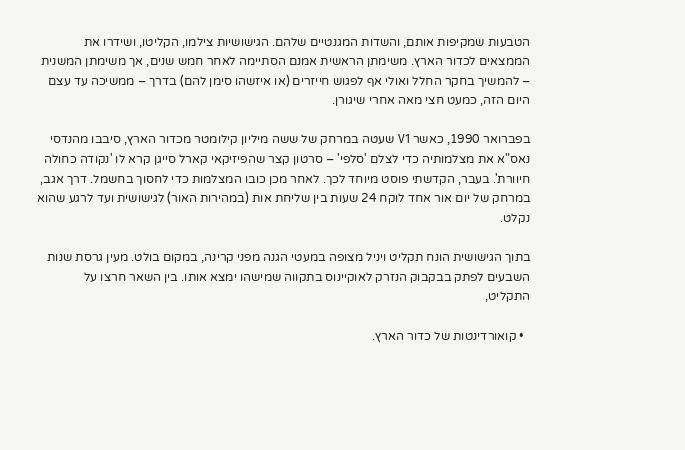הטבעות שמקיפות אותם, והשדות המגנטיים שלהם. הגישושיות צילמו, הקליטו, ושידרו את הממצאים לכדור הארץ. משימתן הראשית אמנם הסתיימה לאחר חמש שנים, אך משימתן המשנית – להמשיך בחקר החלל ואולי אף לפגוש חייזרים (או איזשהו סימן להם) בדרך – ממשיכה עד עצם היום הזה, כמעט חצי מאה אחרי שיגורן.

בפברואר 1990, כאשר V1 שעטה במרחק של ששה מיליון קילומטר מכדור הארץ, סיבבו מהנדסי נאס"א את מצלמותיה כדי לצלם 'סלפי' – סרטון קצר שהפיזיקאי קארל סייגן קרא לו 'נקודה כחולה חיוורת'. בעבר, הקדשתי פוסט מיוחד לכך. לאחר מכן כובו המצלמות כדי לחסוך בחשמל. דרך אגב, במרחק של יום אור אחד לוקח 24 שעות בין שליחת אות (במהירות האור) לגישושית ועד לרגע שהוא נקלט.

בתוך הגישושית הונח תקליט ויניל מצופה במעטי הגנה מפני קרינה, במקום בולט. מעין גרסת שנות השבעים לפתק בבקבוק הנזרק לאוקיינוס בתקווה שמישהו ימצא אותו. בין השאר חרצו על התקליט,

  • קואורדינטות של כדור הארץ.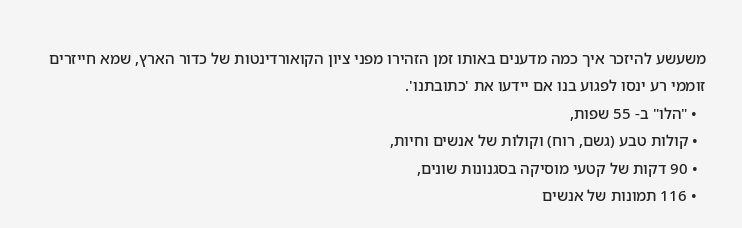משעשע להיזכר איך כמה מדענים באותו זמן הזהירו מפני ציון הקואורדינטות של כדור הארץ, שמא חייזרים זוממי רע ינסו לפגוע בנו אם יידעו את 'כתובתנו'.
  • "הלו" ב- 55 שפות,
  • קולות טבע (גשם, רוח) וקולות של אנשים וחיות,
  • 90 דקות של קטעי מוסיקה בסגנונות שונים,
  • 116 תמונות של אנשים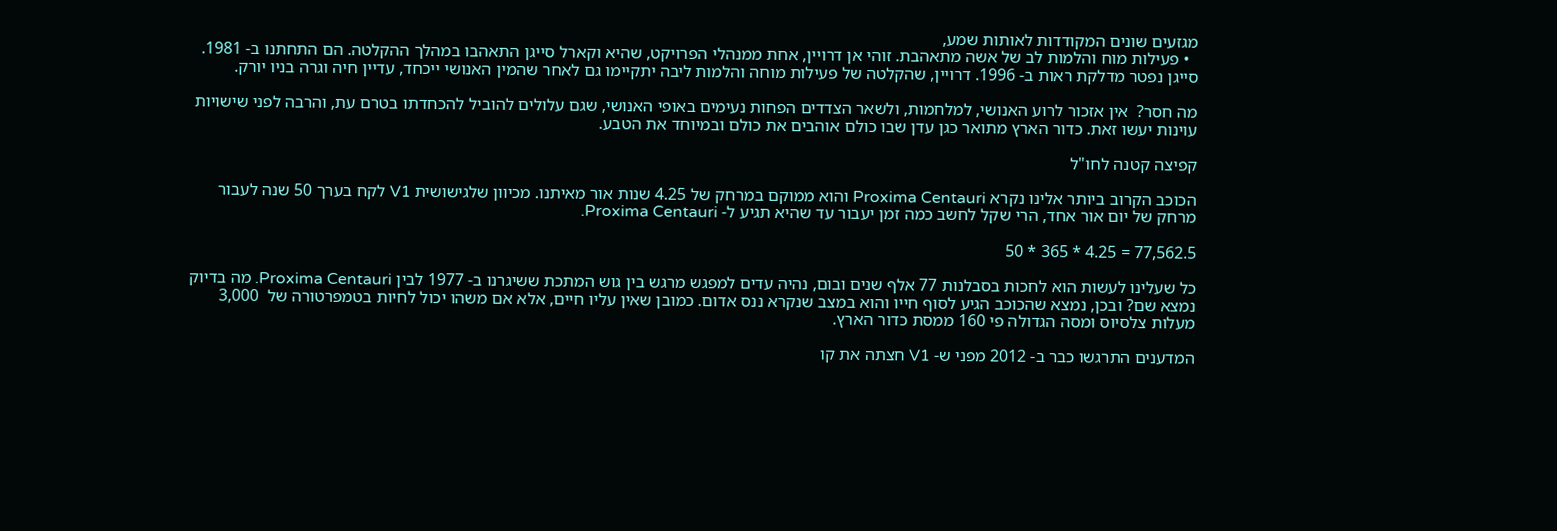מגזעים שונים המקודדות לאותות שמע,
  • פעילות מוח והלמות לב של אשה מתאהבת. זוהי אן דרויין, אחת ממנהלי הפרויקט, שהיא וקארל סייגן התאהבו במהלך ההקלטה. הם התחתנו ב- 1981. סייגן נפטר מדלקת ראות ב- 1996. דרויין, שהקלטה של פעילות מוחה והלמות ליבה יתקיימו גם לאחר שהמין האנושי ייכחד, עדיין חיה וגרה בניו יורק.

מה חסר?  אין אזכור לרוע האנושי, למלחמות, ולשאר הצדדים הפחות נעימים באופי האנושי, שגם עלולים להוביל להכחדתו בטרם עת, והרבה לפני שישויות עוינות יעשו זאת. כדור הארץ מתואר כגן עדן שבו כולם אוהבים את כולם ובמיוחד את הטבע.

קפיצה קטנה לחו"ל

הכוכב הקרוב ביותר אלינו נקרא Proxima Centauri והוא ממוקם במרחק של 4.25 שנות אור מאיתנו. מכיוון שלגישושית V1 לקח בערך 50 שנה לעבור מרחק של יום אור אחד, הרי שקל לחשב כמה זמן יעבור עד שהיא תגיע ל- Proxima Centauri.

77,562.5 = 4.25 * 365 * 50

כל שעלינו לעשות הוא לחכות בסבלנות 77 אלף שנים ובום, נהיה עדים למפגש מרגש בין גוש המתכת ששיגרנו ב- 1977 לבין Proxima Centauri. מה בדיוק נמצא שם? ובכן, נמצא שהכוכב הגיע לסוף חייו והוא במצב שנקרא ננס אדום. כמובן שאין עליו חיים, אלא אם משהו יכול לחיות בטמפרטורה של  3,000 מעלות צלסיוס ומסה הגדולה פי 160 ממסת כדור הארץ.

המדענים התרגשו כבר ב- 2012 מפני ש- V1 חצתה את קו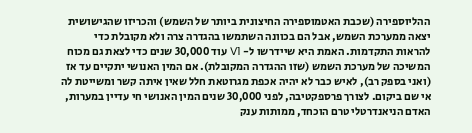ההליוספירה (שכבת האטמוספירה החיצונית ביותר של השמש) והכריזו שהגישושית יצאה ממערכת השמש, אבל הם בכוונה השתמשו בהגדרה צרה ולא מקובלת כדי להראות התקדמות. האמת היא שיידרשו ל- V1 עוד 30,000 שנים כדי לצאת גם מכוח המשיכה של מערכת השמש (שזו ההגדרה המקובלת). אם המין האנושי יתקיים עד אז (ואני בספק רב), לאיש כבר לא יהיה אכפת מגרוטאת חלל שאין איתה קשר ומשייטת לה אי שם ביקום. לצורך פרספקטיבה, לפני 30,000 שנים המין האנושי חי עדיין במערות, האדם הניאנדרטלי טרם הוכחד, ממותות ענק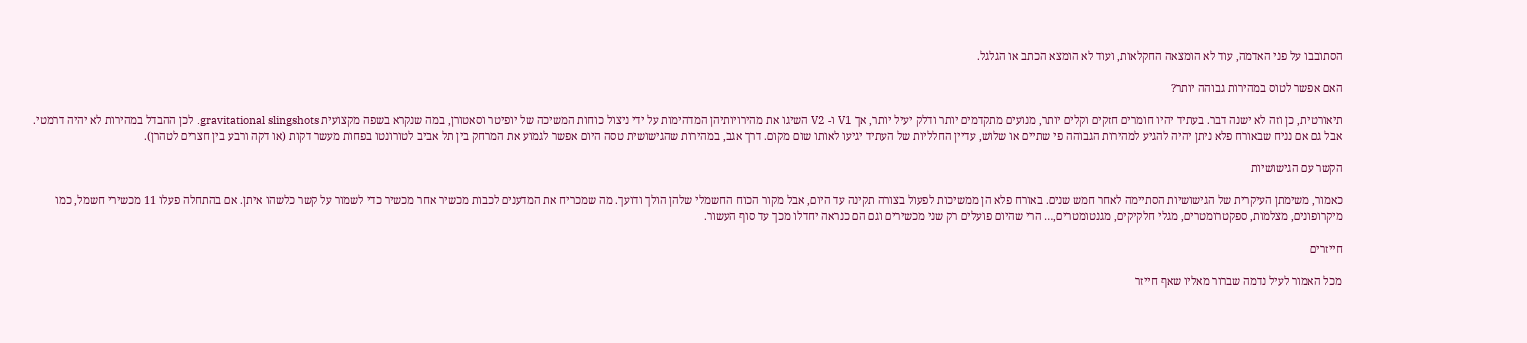הסתובבו על פני האדמה, עוד לא הומצאה החקלאות, ועוד לא הומצא הכתב או הגלגל.

האם אפשר לטוס במהירות גבוהה יותר?

תיאורטית, כן וזה לא ישנה דבר. בעתיד יהיו חומרים חזקים וקלים יותר, מנועים מתקדמים יותר ודלק יעיל יותר, אך V1 ו- V2 השיגו את מהירויותיהן המדהימות על ידי ניצול כוחות המשיכה של יופיטר וסאטורן, במה שנקרא בשפה מקצועית gravitational slingshots. לכן ההבדל במהירות לא יהיה דרמטי. אבל גם אם נניח שבאורח פלא ניתן יהיה להגיע למהירות הגבוהה פי שתיים או שלוש, עדיין החלליות של העתיד יגיעו לאותו שום מקום. דרך אגב, במהירות שהגישושית טסה היום אפשר לגמוע את המרחק בין תל אביב לטורונטו בפחות מעשר דקות (או דקה ורבע בין חצרים לטהרן).

הקשר עם הגישושיות

כאמור, משימתן העיקרית של הגישושיות הסתיימה לאחר חמש שנים. באורח פלא הן ממשיכות לפעול בצורה תקינה עד היום, אבל מקור הכוח החשמלי שלהן הולך ודועך. מה שמכריח את המדענים לכבות מכשיר אחר מכשיר כדי לשמור על קשר כלשהו איתן. אם בהתחלה פעלו 11 מכשירי חשמל, כמו מיקרופונים, מצלמות, ספקטרומטרים, מגלי חלקיקים, מגנטומטרים,… הרי שהיום פועלים רק שני מכשירים וגם הם כנראה יחדלו מכך עד סוף העשור.

חייזרים

מכל האמור לעיל נדמה שברור מאליו שאף חייזר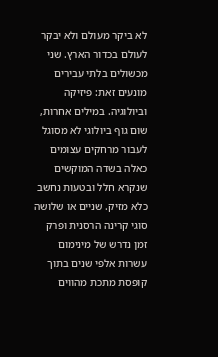לא ביקר מעולם ולא יבקר לעולם בכדור הארץ. שני מכשולים בלתי עבירים מונעים זאת: פיזיקה וביולוגיה. במילים אחרות, שום גוף ביולוגי לא מסוגל לעבור מרחקים עצומים כאלה בשדה המוקשים שנקרא חלל ובטעות נחשב כלא מזיק. שניים או שלושה סוגי קרינה הרסנית ופרק זמן נדרש של מינימום עשרות אלפי שנים בתוך קופסת מתכת מהווים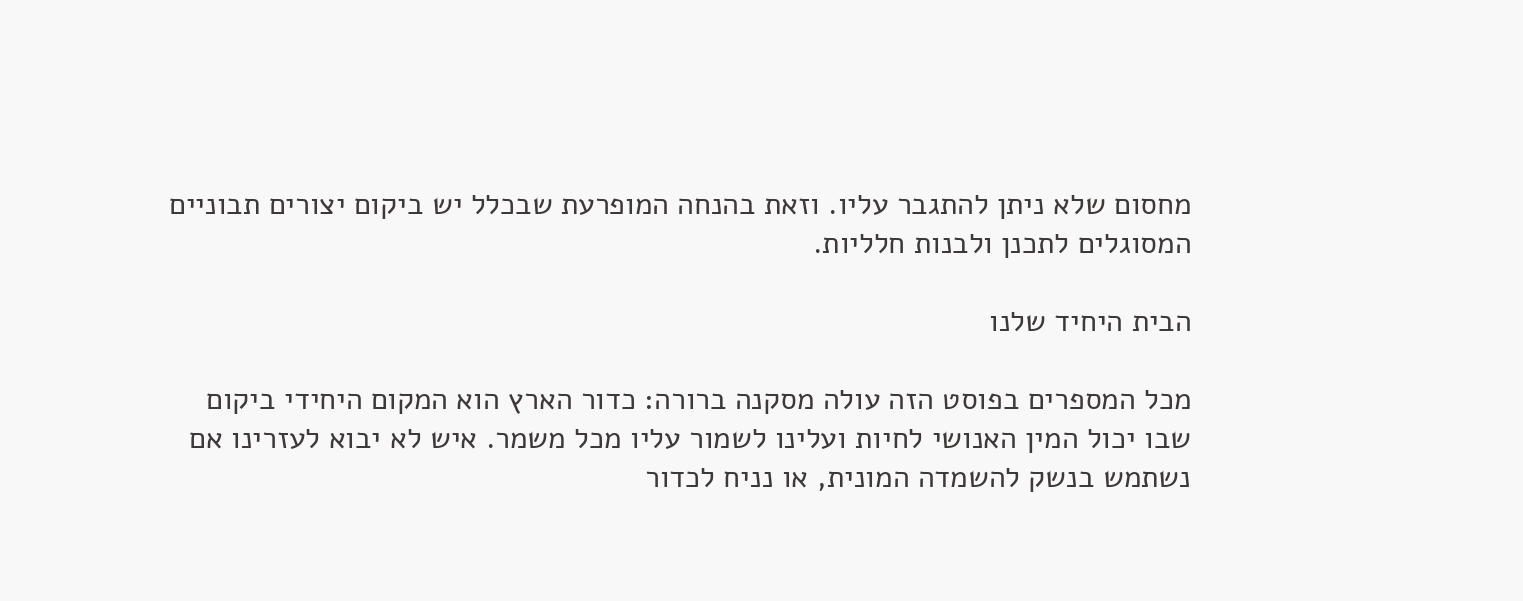מחסום שלא ניתן להתגבר עליו. וזאת בהנחה המופרעת שבכלל יש ביקום יצורים תבוניים המסוגלים לתכנן ולבנות חלליות.

הבית היחיד שלנו

מכל המספרים בפוסט הזה עולה מסקנה ברורה: כדור הארץ הוא המקום היחידי ביקום שבו יכול המין האנושי לחיות ועלינו לשמור עליו מכל משמר. איש לא יבוא לעזרינו אם נשתמש בנשק להשמדה המונית, או נניח לכדור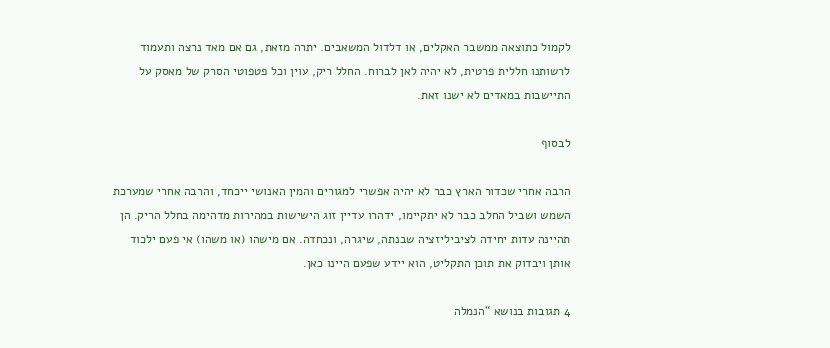לקמול כתוצאה ממשבר האקלים, או דלדול המשאבים. יתרה מזאת, גם אם מאד נרצה ותעמוד לרשותנו חללית פרטית, לא יהיה לאן לברוח. החלל ריק, עוין וכל פטפוטי הסרק של מאסק על התיישבות במאדים לא ישנו זאת.

לבסוף

הרבה אחרי שכדור הארץ כבר לא יהיה אפשרי למגורים והמין האנושי ייכחד, והרבה אחרי שמערכת השמש ושביל החלב כבר לא יתקיימו, ידהרו עדיין זוג הישישות במהירות מדהימה בחלל הריק. הן תהיינה עדות יחידה לציביליזציה שבנתה, שיגרה, ונכחדה. אם מישהו (או משהו) אי פעם ילכוד אותן ויבדוק את תוכן התקליט, הוא יידע שפעם היינו כאן.

4 תגובות בנושא “הנמלה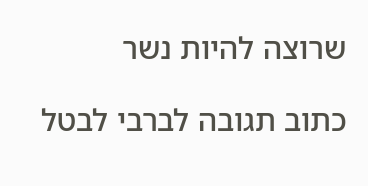שרוצה להיות נשר

כתוב תגובה לברבי לבטל